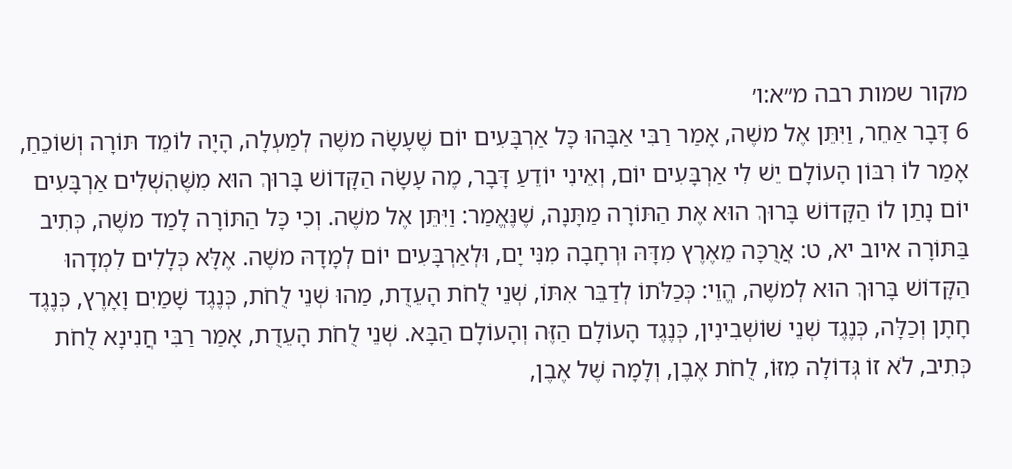מקור שמות רבה מ״א:ו׳
6 דָּבָר אַחֵר, וַיִּתֵּן אֶל משֶׁה, אָמַר רַבִּי אַבָּהוּ כָּל אַרְבָּעִים יוֹם שֶׁעָשָׂה משֶׁה לְמַעְלָה, הָיָה לוֹמֵד תּוֹרָה וְשׁוֹכֵחַ, אָמַר לוֹ רִבּוֹן הָעוֹלָם יֵשׁ לִי אַרְבָּעִים יוֹם, וְאֵינִי יוֹדֵעַ דָּבָר, מֶה עָשָׂה הַקָּדוֹשׁ בָּרוּךְ הוּא מִשֶּׁהִשְׁלִים אַרְבָּעִים יוֹם נָתַן לוֹ הַקָּדוֹשׁ בָּרוּךְ הוּא אֶת הַתּוֹרָה מַתָּנָה, שֶׁנֶּאֱמַר: וַיִּתֵּן אֶל משֶׁה. וְכִי כָּל הַתּוֹרָה לָמַד משֶׁה, כְּתִיב בַּתּוֹרָה איוב יא, ט: אֲרֻכָּה מֵאֶרֶץ מִדָּהּ וּרְחָבָה מִנִּי יָם, וּלְאַרְבָּעִים יוֹם לְמָדָהּ משֶׁה. אֶלָּא כְּלָלִים לִמְדָהוּ הַקָּדוֹשׁ בָּרוּךְ הוּא לְמשֶׁה, הֱוֵי: כְּכַלֹּתוֹ לְדַבֵּר אִתּוֹ, שְׁנֵי לֻחֹת הָעֵדֻת, מַהוּ שְׁנֵי לֻחֹת, כְּנֶגֶד שָׁמַיִם וָאָרֶץ, כְּנֶגֶד חָתָן וְכַלָּה, כְּנֶגֶד שְׁנֵי שׁוֹשְׁבִינִין, כְּנֶגֶד הָעוֹלָם הַזֶּה וְהָעוֹלָם הַבָּא. שְׁנֵי לֻחֹת הָעֵדֻת, אָמַר רַבִּי חֲנִינָא לֻחֹת כְּתִיב, לֹא זוֹ גְּדוֹלָה מִזּוֹ, לֻחֹת אֶבֶן, וְלָמָה שֶׁל אֶבֶן,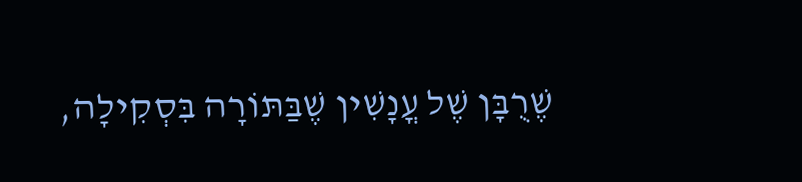שֶׁרֻבָּן שֶׁל עֳנָשִׁין שֶׁבַּתּוֹרָה בִּסְקִילָה,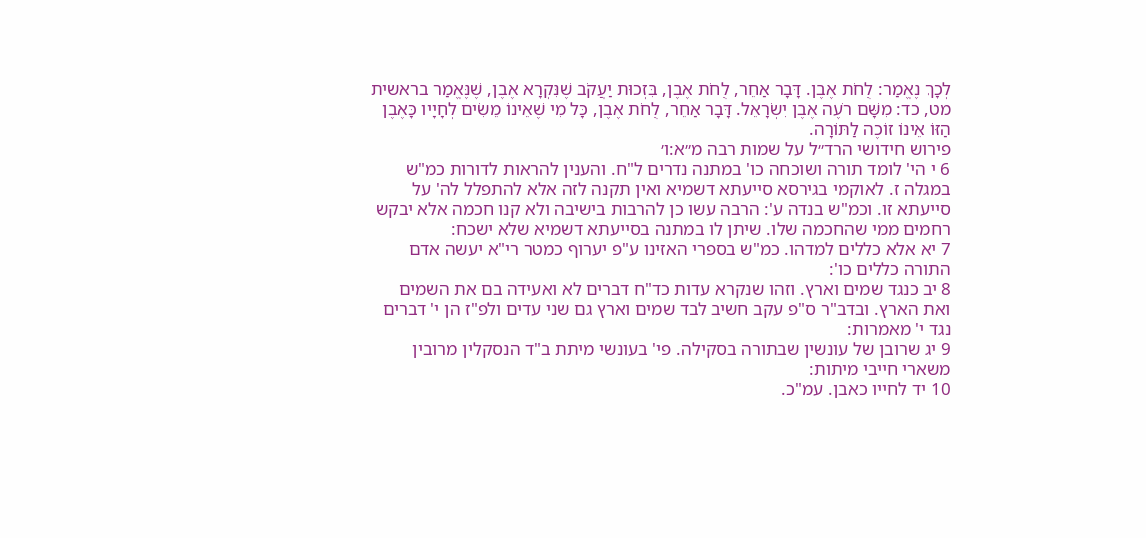לְכָךְ נֶאֱמַר: לֻחֹת אֶבֶן. דָּבָר אַחֵר, לֻחֹת אֶבֶן, בִּזְכוּת יַעֲקֹב שֶׁנִּקְרָא אֶבֶן, שֶׁנֶּאֱמַר בראשית מט, כד: מִשָּׁם רֹעֶה אֶבֶן יִשְׂרָאֵל. דָּבָר אַחֵר, לֻחֹת אֶבֶן, כָּל מִי שֶׁאֵינוֹ מֵשִׂים לְחָיָיו כָּאֶבֶן הַזּוֹ אֵינוֹ זוֹכֶה לַתּוֹרָה.
פירוש חידושי הרד״ל על שמות רבה מ״א:ו׳
6 י הי' לומד תורה ושוכחה כו' במתנה נדרים ל"ח. והענין להראות לדורות כמ"ש במגלה ז. לאוקמי בגירסא סייעתא דשמיא ואין תקנה לזה אלא להתפלל לה' על סייעתא זו. וכמ"ש בנדה ע': הרבה עשו כן להרבות בישיבה ולא קנו חכמה אלא יבקש רחמים ממי שהחכמה שלו. שיתן לו במתנה בסייעתא דשמיא שלא ישכח:
7 יא אלא כללים למדהו. כמ"ש בספרי האזינו ע"פ יערוף כמטר רי"א יעשה אדם התורה כללים כו':
8 יב כנגד שמים וארץ. וזהו שנקרא עדות כד"ח דברים לא ואעידה בם את השמים ואת הארץ. ובדב"ר ס"פ עקב חשיב לבד שמים וארץ גם שני עדים ולפ"ז הן י' דברים נגד י' מאמרות:
9 יג שרובן של עונשין שבתורה בסקילה. פי' בעונשי מיתת ב"ד הנסקלין מרובין משארי חייבי מיתות:
10 יד לחייו כאבן. עמ"כ.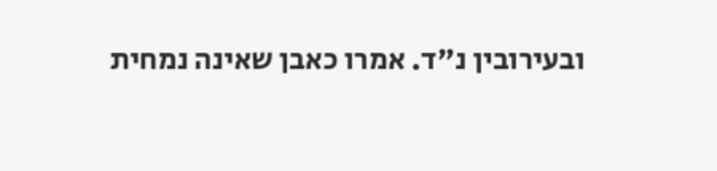ובעירובין נ"ד. אמרו כאבן שאינה נמחית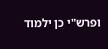ופרש"י כן ילמוד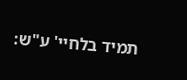תמיד בלחיי' ע"ש: